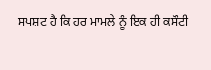ਸਪਸ਼ਟ ਹੈ ਕਿ ਹਰ ਮਾਮਲੇ ਨੂੰ ਇਕ ਹੀ ਕਸੌਟੀ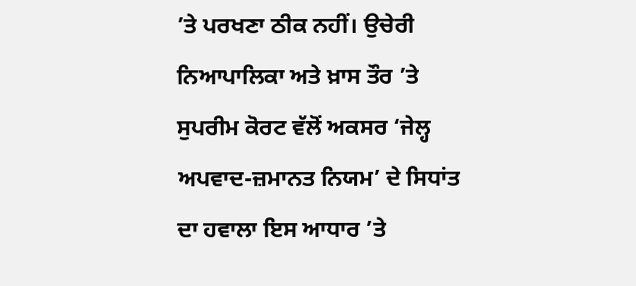’ਤੇ ਪਰਖਣਾ ਠੀਕ ਨਹੀਂ। ਉਚੇਰੀ ਨਿਆਪਾਲਿਕਾ ਅਤੇ ਖ਼ਾਸ ਤੌਰ ’ਤੇ ਸੁਪਰੀਮ ਕੋਰਟ ਵੱਲੋਂ ਅਕਸਰ ‘ਜੇਲ੍ਹ ਅਪਵਾਦ-ਜ਼ਮਾਨਤ ਨਿਯਮ’ ਦੇ ਸਿਧਾਂਤ ਦਾ ਹਵਾਲਾ ਇਸ ਆਧਾਰ ’ਤੇ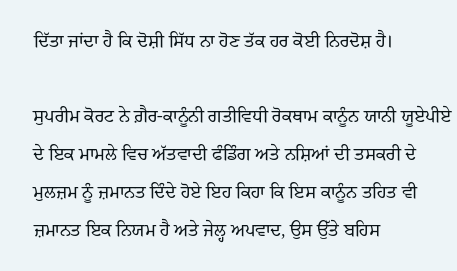ਦਿੱਤਾ ਜਾਂਦਾ ਹੈ ਕਿ ਦੋਸ਼ੀ ਸਿੱਧ ਨਾ ਹੋਣ ਤੱਕ ਹਰ ਕੋਈ ਨਿਰਦੋਸ਼ ਹੈ।

ਸੁਪਰੀਮ ਕੋਰਟ ਨੇ ਗ਼ੈਰ-ਕਾਨੂੰਨੀ ਗਤੀਵਿਧੀ ਰੋਕਥਾਮ ਕਾਨੂੰਨ ਯਾਨੀ ਯੂਏਪੀਏ ਦੇ ਇਕ ਮਾਮਲੇ ਵਿਚ ਅੱਤਵਾਦੀ ਫੰਡਿੰਗ ਅਤੇ ਨਸ਼ਿਆਂ ਦੀ ਤਸਕਰੀ ਦੇ ਮੁਲਜ਼ਮ ਨੂੰ ਜ਼ਮਾਨਤ ਦਿੰਦੇ ਹੋਏ ਇਹ ਕਿਹਾ ਕਿ ਇਸ ਕਾਨੂੰਨ ਤਹਿਤ ਵੀ ਜ਼ਮਾਨਤ ਇਕ ਨਿਯਮ ਹੈ ਅਤੇ ਜੇਲ੍ਹ ਅਪਵਾਦ, ਉਸ ਉੱਤੇ ਬਹਿਸ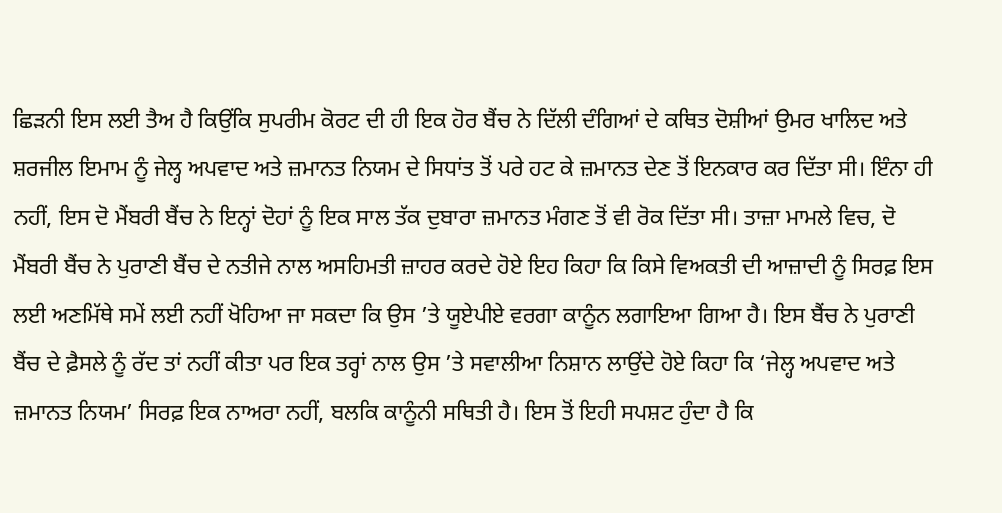ਛਿੜਨੀ ਇਸ ਲਈ ਤੈਅ ਹੈ ਕਿਉਂਕਿ ਸੁਪਰੀਮ ਕੋਰਟ ਦੀ ਹੀ ਇਕ ਹੋਰ ਬੈਂਚ ਨੇ ਦਿੱਲੀ ਦੰਗਿਆਂ ਦੇ ਕਥਿਤ ਦੋਸ਼ੀਆਂ ਉਮਰ ਖਾਲਿਦ ਅਤੇ ਸ਼ਰਜੀਲ ਇਮਾਮ ਨੂੰ ਜੇਲ੍ਹ ਅਪਵਾਦ ਅਤੇ ਜ਼ਮਾਨਤ ਨਿਯਮ ਦੇ ਸਿਧਾਂਤ ਤੋਂ ਪਰੇ ਹਟ ਕੇ ਜ਼ਮਾਨਤ ਦੇਣ ਤੋਂ ਇਨਕਾਰ ਕਰ ਦਿੱਤਾ ਸੀ। ਇੰਨਾ ਹੀ ਨਹੀਂ, ਇਸ ਦੋ ਮੈਂਬਰੀ ਬੈਂਚ ਨੇ ਇਨ੍ਹਾਂ ਦੋਹਾਂ ਨੂੰ ਇਕ ਸਾਲ ਤੱਕ ਦੁਬਾਰਾ ਜ਼ਮਾਨਤ ਮੰਗਣ ਤੋਂ ਵੀ ਰੋਕ ਦਿੱਤਾ ਸੀ। ਤਾਜ਼ਾ ਮਾਮਲੇ ਵਿਚ, ਦੋ ਮੈਂਬਰੀ ਬੈਂਚ ਨੇ ਪੁਰਾਣੀ ਬੈਂਚ ਦੇ ਨਤੀਜੇ ਨਾਲ ਅਸਹਿਮਤੀ ਜ਼ਾਹਰ ਕਰਦੇ ਹੋਏ ਇਹ ਕਿਹਾ ਕਿ ਕਿਸੇ ਵਿਅਕਤੀ ਦੀ ਆਜ਼ਾਦੀ ਨੂੰ ਸਿਰਫ਼ ਇਸ ਲਈ ਅਣਮਿੱਥੇ ਸਮੇਂ ਲਈ ਨਹੀਂ ਖੋਹਿਆ ਜਾ ਸਕਦਾ ਕਿ ਉਸ ’ਤੇ ਯੂਏਪੀਏ ਵਰਗਾ ਕਾਨੂੰਨ ਲਗਾਇਆ ਗਿਆ ਹੈ। ਇਸ ਬੈਂਚ ਨੇ ਪੁਰਾਣੀ ਬੈਂਚ ਦੇ ਫ਼ੈਸਲੇ ਨੂੰ ਰੱਦ ਤਾਂ ਨਹੀਂ ਕੀਤਾ ਪਰ ਇਕ ਤਰ੍ਹਾਂ ਨਾਲ ਉਸ ’ਤੇ ਸਵਾਲੀਆ ਨਿਸ਼ਾਨ ਲਾਉਂਦੇ ਹੋਏ ਕਿਹਾ ਕਿ ‘ਜੇਲ੍ਹ ਅਪਵਾਦ ਅਤੇ ਜ਼ਮਾਨਤ ਨਿਯਮ’ ਸਿਰਫ਼ ਇਕ ਨਾਅਰਾ ਨਹੀਂ, ਬਲਕਿ ਕਾਨੂੰਨੀ ਸਥਿਤੀ ਹੈ। ਇਸ ਤੋਂ ਇਹੀ ਸਪਸ਼ਟ ਹੁੰਦਾ ਹੈ ਕਿ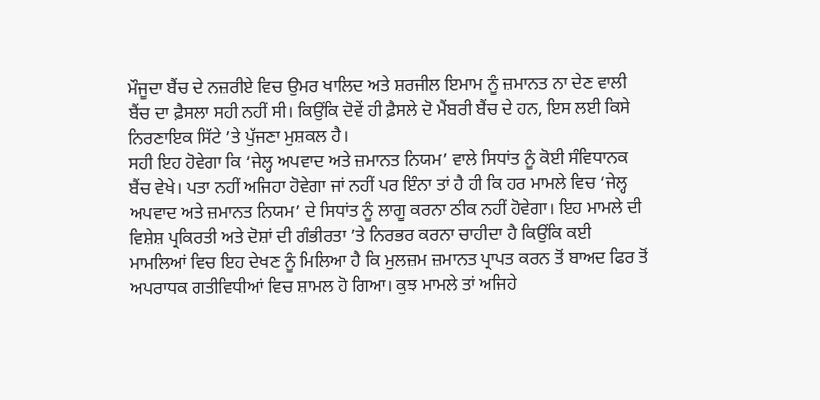ਮੌਜੂਦਾ ਬੈਂਚ ਦੇ ਨਜ਼ਰੀਏ ਵਿਚ ਉਮਰ ਖਾਲਿਦ ਅਤੇ ਸ਼ਰਜੀਲ ਇਮਾਮ ਨੂੰ ਜ਼ਮਾਨਤ ਨਾ ਦੇਣ ਵਾਲੀ ਬੈਂਚ ਦਾ ਫ਼ੈਸਲਾ ਸਹੀ ਨਹੀਂ ਸੀ। ਕਿਉਂਕਿ ਦੋਵੇਂ ਹੀ ਫ਼ੈਸਲੇ ਦੋ ਮੈਂਬਰੀ ਬੈਂਚ ਦੇ ਹਨ, ਇਸ ਲਈ ਕਿਸੇ ਨਿਰਣਾਇਕ ਸਿੱਟੇ ’ਤੇ ਪੁੱਜਣਾ ਮੁਸ਼ਕਲ ਹੈ।
ਸਹੀ ਇਹ ਹੋਵੇਗਾ ਕਿ ‘ਜੇਲ੍ਹ ਅਪਵਾਦ ਅਤੇ ਜ਼ਮਾਨਤ ਨਿਯਮ’ ਵਾਲੇ ਸਿਧਾਂਤ ਨੂੰ ਕੋਈ ਸੰਵਿਧਾਨਕ ਬੈਂਚ ਵੇਖੇ। ਪਤਾ ਨਹੀਂ ਅਜਿਹਾ ਹੋਵੇਗਾ ਜਾਂ ਨਹੀਂ ਪਰ ਇੰਨਾ ਤਾਂ ਹੈ ਹੀ ਕਿ ਹਰ ਮਾਮਲੇ ਵਿਚ ‘ਜੇਲ੍ਹ ਅਪਵਾਦ ਅਤੇ ਜ਼ਮਾਨਤ ਨਿਯਮ’ ਦੇ ਸਿਧਾਂਤ ਨੂੰ ਲਾਗੂ ਕਰਨਾ ਠੀਕ ਨਹੀਂ ਹੋਵੇਗਾ। ਇਹ ਮਾਮਲੇ ਦੀ ਵਿਸ਼ੇਸ਼ ਪ੍ਰਕਿਰਤੀ ਅਤੇ ਦੋਸ਼ਾਂ ਦੀ ਗੰਭੀਰਤਾ ’ਤੇ ਨਿਰਭਰ ਕਰਨਾ ਚਾਹੀਦਾ ਹੈ ਕਿਉਂਕਿ ਕਈ ਮਾਮਲਿਆਂ ਵਿਚ ਇਹ ਦੇਖਣ ਨੂੰ ਮਿਲਿਆ ਹੈ ਕਿ ਮੁਲਜ਼ਮ ਜ਼ਮਾਨਤ ਪ੍ਰਾਪਤ ਕਰਨ ਤੋਂ ਬਾਅਦ ਫਿਰ ਤੋਂ ਅਪਰਾਧਕ ਗਤੀਵਿਧੀਆਂ ਵਿਚ ਸ਼ਾਮਲ ਹੋ ਗਿਆ। ਕੁਝ ਮਾਮਲੇ ਤਾਂ ਅਜਿਹੇ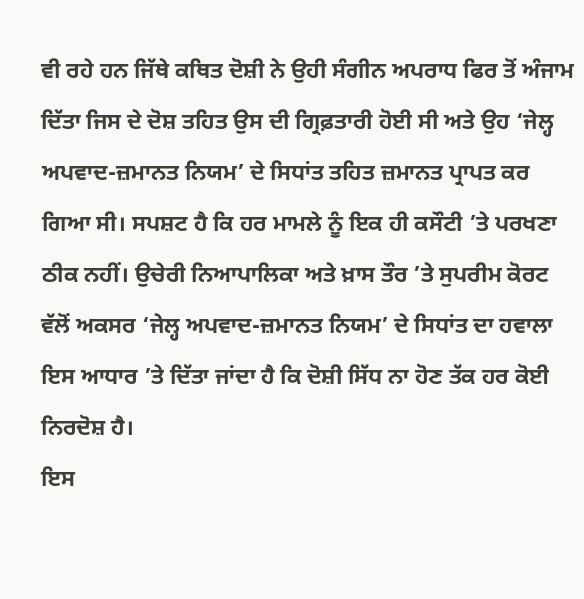ਵੀ ਰਹੇ ਹਨ ਜਿੱਥੇ ਕਥਿਤ ਦੋਸ਼ੀ ਨੇ ਉਹੀ ਸੰਗੀਨ ਅਪਰਾਧ ਫਿਰ ਤੋਂ ਅੰਜਾਮ ਦਿੱਤਾ ਜਿਸ ਦੇ ਦੋਸ਼ ਤਹਿਤ ਉਸ ਦੀ ਗ੍ਰਿਫ਼ਤਾਰੀ ਹੋਈ ਸੀ ਅਤੇ ਉਹ ‘ਜੇਲ੍ਹ ਅਪਵਾਦ-ਜ਼ਮਾਨਤ ਨਿਯਮ’ ਦੇ ਸਿਧਾਂਤ ਤਹਿਤ ਜ਼ਮਾਨਤ ਪ੍ਰਾਪਤ ਕਰ ਗਿਆ ਸੀ। ਸਪਸ਼ਟ ਹੈ ਕਿ ਹਰ ਮਾਮਲੇ ਨੂੰ ਇਕ ਹੀ ਕਸੌਟੀ ’ਤੇ ਪਰਖਣਾ ਠੀਕ ਨਹੀਂ। ਉਚੇਰੀ ਨਿਆਪਾਲਿਕਾ ਅਤੇ ਖ਼ਾਸ ਤੌਰ ’ਤੇ ਸੁਪਰੀਮ ਕੋਰਟ ਵੱਲੋਂ ਅਕਸਰ ‘ਜੇਲ੍ਹ ਅਪਵਾਦ-ਜ਼ਮਾਨਤ ਨਿਯਮ’ ਦੇ ਸਿਧਾਂਤ ਦਾ ਹਵਾਲਾ ਇਸ ਆਧਾਰ ’ਤੇ ਦਿੱਤਾ ਜਾਂਦਾ ਹੈ ਕਿ ਦੋਸ਼ੀ ਸਿੱਧ ਨਾ ਹੋਣ ਤੱਕ ਹਰ ਕੋਈ ਨਿਰਦੋਸ਼ ਹੈ।
ਇਸ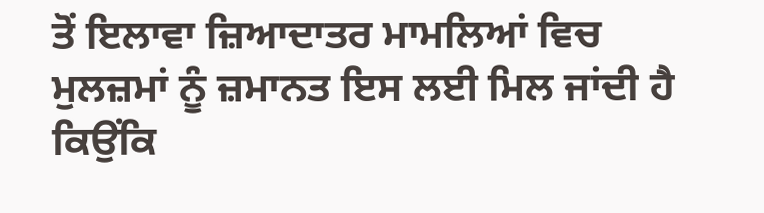ਤੋਂ ਇਲਾਵਾ ਜ਼ਿਆਦਾਤਰ ਮਾਮਲਿਆਂ ਵਿਚ ਮੁਲਜ਼ਮਾਂ ਨੂੰ ਜ਼ਮਾਨਤ ਇਸ ਲਈ ਮਿਲ ਜਾਂਦੀ ਹੈ ਕਿਉਂਕਿ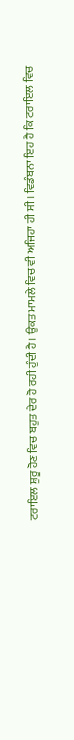ਟਰਾਇਲ ਸ਼ੁਰੂ ਹੋਣ ਵਿਚ ਬਹੁਤ ਦੇਰ ਹੋ ਰਹੀ ਹੁੰਦੀ ਹੈ। ਉਕਤ ਮਾਮਲੇ ਵਿਚ ਵੀ ਅਜਿਹਾ ਹੀ ਸੀ। ਵਿਡੰਬਨਾ ਇਹ ਹੈ ਕਿ ਟਰਾਇਲ ਵਿਚ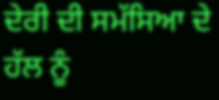ਦੇਰੀ ਦੀ ਸਮੱਸਿਆ ਦੇ ਹੱਲ ਨੂੰ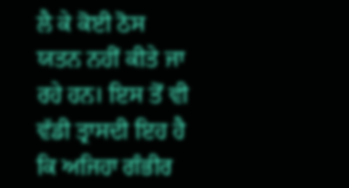ਲੈ ਕੇ ਕੋਈ ਠੋਸ ਯਤਨ ਨਹੀਂ ਕੀਤੇ ਜਾ ਰਹੇ ਹਨ। ਇਸ ਤੋਂ ਵੀ ਵੱਡੀ ਤ੍ਰਾਸਦੀ ਇਹ ਹੈ ਕਿ ਅਜਿਹਾ ਗੰਭੀਰ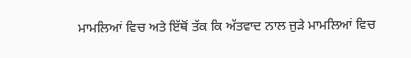ਮਾਮਲਿਆਂ ਵਿਚ ਅਤੇ ਇੱਥੋਂ ਤੱਕ ਕਿ ਅੱਤਵਾਦ ਨਾਲ ਜੁੜੇ ਮਾਮਲਿਆਂ ਵਿਚ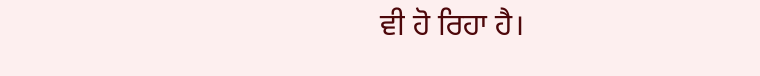ਵੀ ਹੋ ਰਿਹਾ ਹੈ।